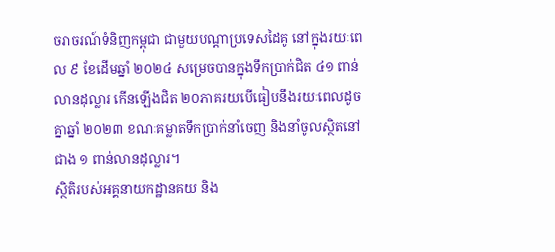ចរាចរណ៍ទំនិញកម្ពុជា ជាមួយបណ្តាប្រទេសដៃគូ នៅក្នុងរយៈពេល ៩ ខែដើមឆ្នាំ ២០២៤ សម្រេចបានក្នុងទឹកប្រាក់ជិត ៤១ ពាន់លានដុល្លារ កើនឡើងជិត ២០ភាគរយបើធៀបនឹងរយៈពេលដូចគ្នាឆ្នាំ ២០២៣ ខណៈគម្លាតទឹកប្រាក់នាំចេញ និងនាំចូលស្ថិតនៅជាង ១ ពាន់លានដុល្លារ។
ស្ថិតិរបស់អគ្គនាយកដ្ឋានគយ និង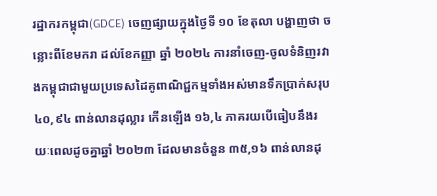រដ្ឋាករកម្ពុជា(GDCE) ចេញផ្សាយក្នុងថ្ងៃទី ១០ ខែតុលា បង្ហាញថា ចន្លោះពីខែមករា ដល់ខែកញ្ញា ឆ្នាំ ២០២៤ ការនាំចេញ-ចូលទំនិញរវាងកម្ពុជាជាមួយប្រទេសដៃគូពាណិជ្ជកម្មទាំងអស់មានទឹកប្រាក់សរុប ៤០,៩៤ ពាន់លានដុល្លារ កើនឡើង ១៦,៤ ភាគរយបើធៀបនឹងរយៈពេលដូចគ្នាឆ្នាំ ២០២៣ ដែលមានចំនួន ៣៥,១៦ ពាន់លានដុ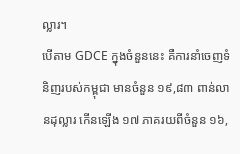ល្លារ។
បើតាម GDCE ក្នុងចំនួននេះ គឺការនាំចេញទំនិញរបស់កម្ពុជា មានចំនួន ១៩,៨៣ ពាន់លានដុល្លារ កើនឡើង ១៧ ភាគរយពីចំនួន ១៦,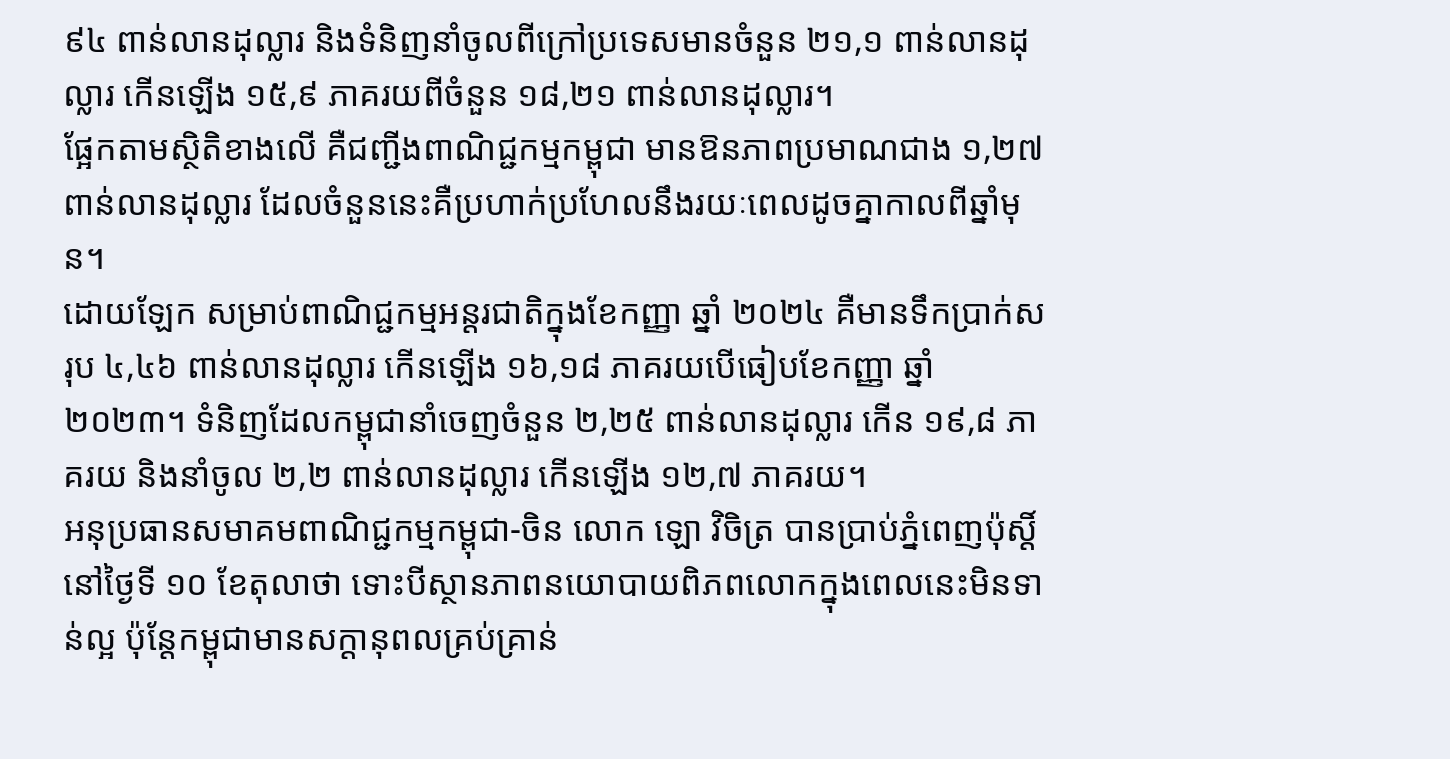៩៤ ពាន់លានដុល្លារ និងទំនិញនាំចូលពីក្រៅប្រទេសមានចំនួន ២១,១ ពាន់លានដុល្លារ កើនឡើង ១៥,៩ ភាគរយពីចំនួន ១៨,២១ ពាន់លានដុល្លារ។
ផ្អែកតាមស្ថិតិខាងលើ គឺជញ្ជីងពាណិជ្ជកម្មកម្ពុជា មានឱនភាពប្រមាណជាង ១,២៧ ពាន់លានដុល្លារ ដែលចំនួននេះគឺប្រហាក់ប្រហែលនឹងរយៈពេលដូចគ្នាកាលពីឆ្នាំមុន។
ដោយឡែក សម្រាប់ពាណិជ្ជកម្មអន្តរជាតិក្នុងខែកញ្ញា ឆ្នាំ ២០២៤ គឺមានទឹកប្រាក់សរុប ៤,៤៦ ពាន់លានដុល្លារ កើនឡើង ១៦,១៨ ភាគរយបើធៀបខែកញ្ញា ឆ្នាំ ២០២៣។ ទំនិញដែលកម្ពុជានាំចេញចំនួន ២,២៥ ពាន់លានដុល្លារ កើន ១៩,៨ ភាគរយ និងនាំចូល ២,២ ពាន់លានដុល្លារ កើនឡើង ១២,៧ ភាគរយ។
អនុប្រធានសមាគមពាណិជ្ជកម្មកម្ពុជា-ចិន លោក ឡោ វិចិត្រ បានប្រាប់ភ្នំពេញប៉ុស្តិ៍ នៅថ្ងៃទី ១០ ខែតុលាថា ទោះបីស្ថានភាពនយោបាយពិភពលោកក្នុងពេលនេះមិនទាន់ល្អ ប៉ុន្តែកម្ពុជាមានសក្តានុពលគ្រប់គ្រាន់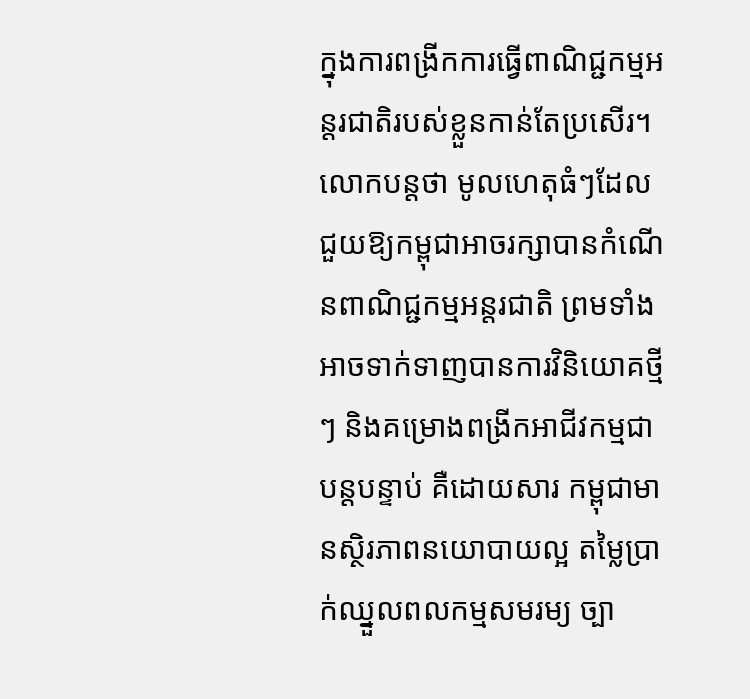ក្នុងការពង្រីកការធ្វើពាណិជ្ជកម្មអន្តរជាតិរបស់ខ្លួនកាន់តែប្រសើរ។
លោកបន្តថា មូលហេតុធំៗដែលជួយឱ្យកម្ពុជាអាចរក្សាបានកំណើនពាណិជ្ជកម្មអន្តរជាតិ ព្រមទាំងអាចទាក់ទាញបានការវិនិយោគថ្មីៗ និងគម្រោងពង្រីកអាជីវកម្មជាបន្តបន្ទាប់ គឺដោយសារ កម្ពុជាមានស្ថិរភាពនយោបាយល្អ តម្លៃប្រាក់ឈ្នួលពលកម្មសមរម្យ ច្បា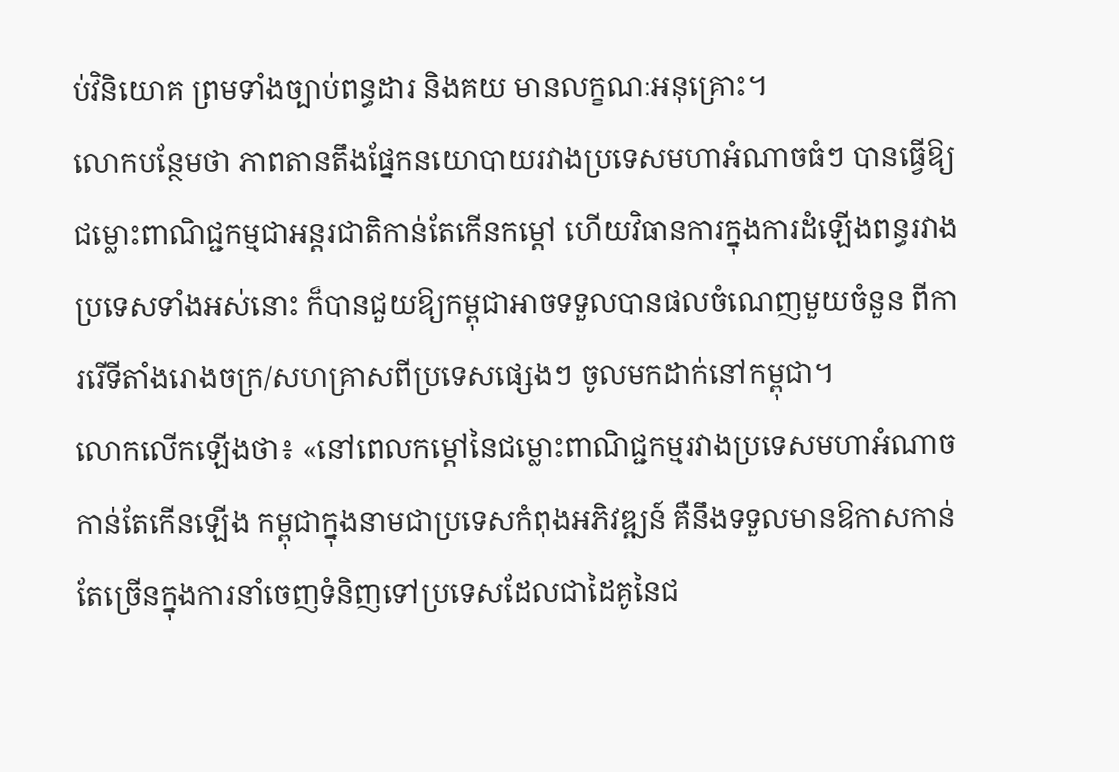ប់វិនិយោគ ព្រមទាំងច្បាប់ពន្ធដារ និងគយ មានលក្ខណៈអនុគ្រោះ។
លោកបន្ថែមថា ភាពតានតឹងផ្នែកនយោបាយរវាងប្រទេសមហាអំណាចធំៗ បានធ្វើឱ្យជម្លោះពាណិជ្ជកម្មជាអន្តរជាតិកាន់តែកើនកម្តៅ ហើយវិធានការក្នុងការដំឡើងពន្ធរវាងប្រទេសទាំងអស់នោះ ក៏បានជួយឱ្យកម្ពុជាអាចទទួលបានផលចំណេញមួយចំនួន ពីការរើទីតាំងរោងចក្រ/សហគ្រាសពីប្រទេសផ្សេងៗ ចូលមកដាក់នៅកម្ពុជា។
លោកលើកឡើងថា៖ «នៅពេលកម្តៅនៃជម្លោះពាណិជ្ជកម្មរវាងប្រទេសមហាអំណាចកាន់តែកើនឡើង កម្ពុជាក្នុងនាមជាប្រទេសកំពុងអភិវឌ្ឍន៍ គឺនឹងទទួលមានឱកាសកាន់តែច្រើនក្នុងការនាំចេញទំនិញទៅប្រទេសដែលជាដៃគូនៃជ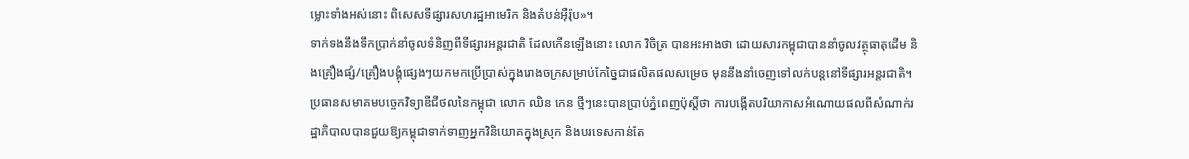ម្លោះទាំងអស់នោះ ពិសេសទីផ្សារសហរដ្ឋអាមេរិក និងតំបន់អ៊ឺរ៉ុប»។
ទាក់ទងនឹងទឹកប្រាក់នាំចូលទំនិញពីទីផ្សារអន្តរជាតិ ដែលកើនឡើងនោះ លោក វិចិត្រ បានអះអាងថា ដោយសារកម្ពុជាបាននាំចូលវត្ថុធាតុដើម និងគ្រឿងផ្សំ/គ្រឿងបង្គុំផ្សេងៗយកមកប្រើប្រាស់ក្នុងរោងចក្រសម្រាប់កែច្នៃជាផលិតផលសម្រេច មុននឹងនាំចេញទៅលក់បន្តនៅទីផ្សារអន្តរជាតិ។
ប្រធានសមាគមបច្ចេកវិទ្យាឌីជីថលនៃកម្ពុជា លោក ឈិន កេន ថ្មីៗនេះបានប្រាប់ភ្នំពេញប៉ុស្តិ៍ថា ការបង្កើតបរិយាកាសអំណោយផលពីសំណាក់រដ្ឋាភិបាលបានជួយឱ្យកម្ពុជាទាក់ទាញអ្នកវិនិយោគក្នុងស្រុក និងបរទេសកាន់តែ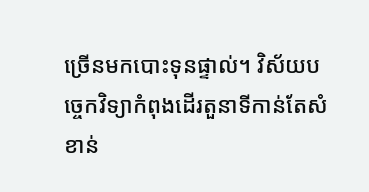ច្រើនមកបោះទុនផ្ទាល់។ វិស័យបច្ចេកវិទ្យាកំពុងដើរតួនាទីកាន់តែសំខាន់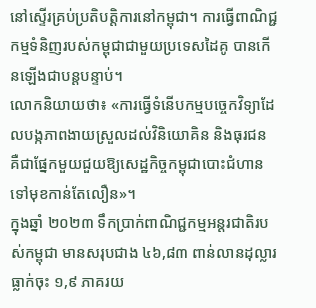នៅស្ទើរគ្រប់ប្រតិបត្តិការនៅកម្ពុជា។ ការធ្វើពាណិជ្ជកម្មទំនិញរបស់កម្ពុជាជាមួយប្រទេសដៃគូ បានកើនឡើងជាបន្តបន្ទាប់។
លោកនិយាយថា៖ «ការធ្វើទំនើបកម្មបច្ចេកវិទ្យាដែលបង្កភាពងាយស្រួលដល់វិនិយោគិន និងធុរជន គឺជាផ្នែកមួយជួយឱ្យសេដ្ឋកិច្ចកម្ពុជាបោះជំហានទៅមុខកាន់តែលឿន»។
ក្នុងឆ្នាំ ២០២៣ ទឹកប្រាក់ពាណិជ្ជកម្មអន្តរជាតិរបស់កម្ពុជា មានសរុបជាង ៤៦,៨៣ ពាន់លានដុល្លារ ធ្លាក់ចុះ ១,៩ ភាគរយ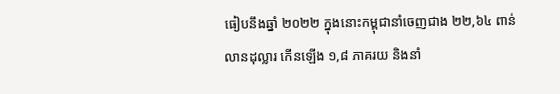ធៀបនឹងឆ្នាំ ២០២២ ក្នុងនោះកម្ពុជានាំចេញជាង ២២,៦៤ ពាន់លានដុល្លារ កើនឡើង ១,៨ ភាគរយ និងនាំ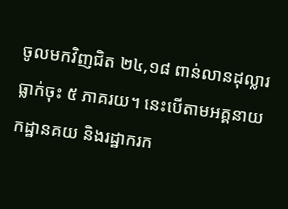ចូលមកវិញជិត ២៤,១៨ ពាន់លានដុល្លារ ធ្លាក់ចុះ ៥ ភាគរយ។ នេះបើតាមអគ្គនាយកដ្ឋានគយ និងរដ្ឋាករក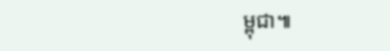ម្ពុជា៕